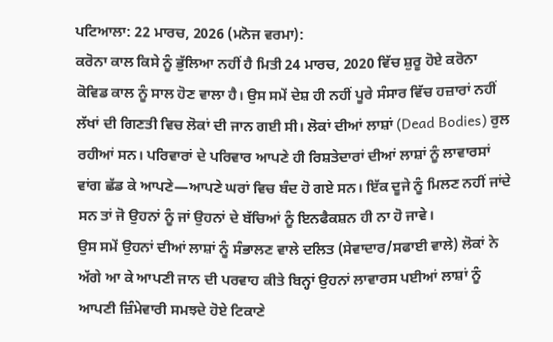ਪਟਿਆਲਾ: 22 ਮਾਰਚ, 2026 (ਮਨੋਜ ਵਰਮਾ):
ਕਰੋਨਾ ਕਾਲ ਕਿਸੇ ਨੂੰ ਭੁੱਲਿਆ ਨਹੀਂ ਹੈ ਮਿਤੀ 24 ਮਾਰਚ, 2020 ਵਿੱਚ ਸ਼ੁਰੂ ਹੋਏ ਕਰੋਨਾ ਕੋਵਿਡ ਕਾਲ ਨੂੰ ਸਾਲ ਹੋਣ ਵਾਲਾ ਹੈ। ਉਸ ਸਮੇਂ ਦੇਸ਼ ਹੀ ਨਹੀਂ ਪੂਰੇ ਸੰਸਾਰ ਵਿੱਚ ਹਜ਼ਾਰਾਂ ਨਹੀਂ ਲੱਖਾਂ ਦੀ ਗਿਣਤੀ ਵਿਚ ਲੋਕਾਂ ਦੀ ਜਾਨ ਗਈ ਸੀ। ਲੋਕਾਂ ਦੀਆਂ ਲਾਸ਼ਾਂ (Dead Bodies) ਰੁਲ ਰਹੀਆਂ ਸਨ। ਪਰਿਵਾਰਾਂ ਦੇ ਪਰਿਵਾਰ ਆਪਣੇ ਹੀ ਰਿਸ਼ਤੇਦਾਰਾਂ ਦੀਆਂ ਲਾਸ਼ਾਂ ਨੂੰ ਲਾਵਾਰਸਾਂ ਵਾਂਗ ਛੱਡ ਕੇ ਆਪਣੇ—ਆਪਣੇ ਘਰਾਂ ਵਿਚ ਬੰਦ ਹੋ ਗਏ ਸਨ। ਇੱਕ ਦੂਜੇ ਨੂੰ ਮਿਲਣ ਨਹੀਂ ਜਾਂਦੇ ਸਨ ਤਾਂ ਜੋ ਉਹਨਾਂ ਨੂੰ ਜਾਂ ਉਹਨਾਂ ਦੇ ਬੱਚਿਆਂ ਨੂੰ ਇਨਫੈਕਸ਼ਨ ਹੀ ਨਾ ਹੋ ਜਾਵੇ।
ਉਸ ਸਮੇਂ ਉਹਨਾਂ ਦੀਆਂ ਲਾਸ਼ਾਂ ਨੂੰ ਸੰਭਾਲਣ ਵਾਲੇ ਦਲਿਤ (ਸੇਵਾਦਾਰ/ਸਫਾਈ ਵਾਲੇ) ਲੋਕਾਂ ਨੇ ਅੱਗੇ ਆ ਕੇ ਆਪਣੀ ਜਾਨ ਦੀ ਪਰਵਾਹ ਕੀਤੇ ਬਿਨ੍ਹਾਂ ਉਹਨਾਂ ਲਾਵਾਰਸ ਪਈਆਂ ਲਾਸ਼ਾਂ ਨੂੰ ਆਪਣੀ ਜ਼ਿੰਮੇਵਾਰੀ ਸਮਝਦੇ ਹੋਏ ਟਿਕਾਣੇ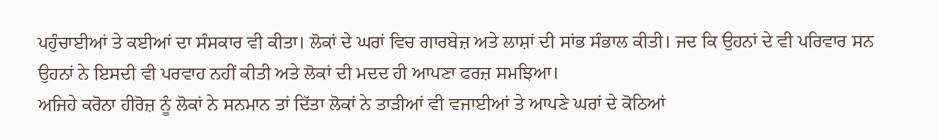ਪਹੁੰਚਾਈਆਂ ਤੇ ਕਈਆਂ ਦਾ ਸੰਸਕਾਰ ਵੀ ਕੀਤਾ। ਲੋਕਾਂ ਦੇ ਘਰਾਂ ਵਿਚ ਗਾਰਬੇਜ਼ ਅਤੇ ਲਾਸ਼ਾਂ ਦੀ ਸਾਂਭ ਸੰਭਾਲ ਕੀਤੀ। ਜਦ ਕਿ ਉਹਨਾਂ ਦੇ ਵੀ ਪਰਿਵਾਰ ਸਨ ਉਹਨਾਂ ਨੇ ਇਸਦੀ ਵੀ ਪਰਵਾਹ ਨਹੀਂ ਕੀਤੀ ਅਤੇ ਲੋਕਾਂ ਦੀ ਮਦਦ ਹੀ ਆਪਣਾ ਫਰਜ਼ ਸਮਝਿਆ।
ਅਜਿਹੇ ਕਰੋਨਾ ਹੀਰੋਜ਼ ਨੂੰ ਲੋਕਾਂ ਨੇ ਸਨਮਾਨ ਤਾਂ ਦਿੱਤਾ ਲੋਕਾਂ ਨੇ ਤਾੜੀਆਂ ਵੀ ਵਜਾਈਆਂ ਤੇ ਆਪਣੇ ਘਰਾਂ ਦੇ ਕੋਠਿਆਂ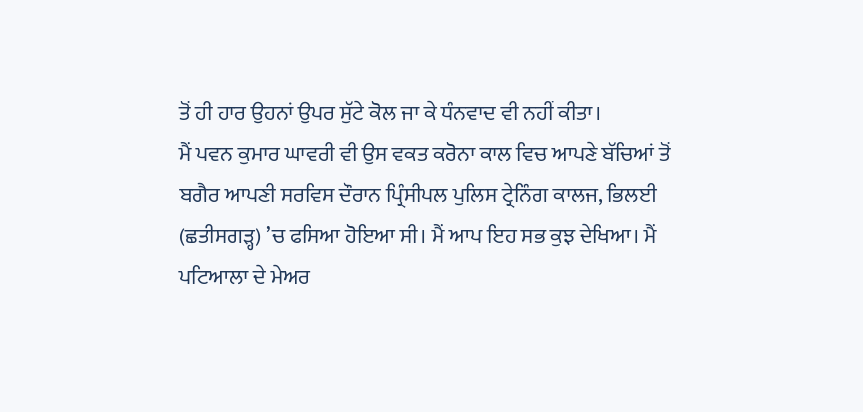ਤੋਂ ਹੀ ਹਾਰ ਉਹਨਾਂ ਉਪਰ ਸੁੱਟੇ ਕੋਲ ਜਾ ਕੇ ਧੰਨਵਾਦ ਵੀ ਨਹੀਂ ਕੀਤਾ।
ਮੈਂ ਪਵਨ ਕੁਮਾਰ ਘਾਵਰੀ ਵੀ ਉਸ ਵਕਤ ਕਰੋਨਾ ਕਾਲ ਵਿਚ ਆਪਣੇ ਬੱਚਿਆਂ ਤੋਂ ਬਗੈਰ ਆਪਣੀ ਸਰਵਿਸ ਦੌਰਾਨ ਪ੍ਰਿੰਸੀਪਲ ਪੁਲਿਸ ਟ੍ਰੇਨਿੰਗ ਕਾਲਜ, ਭਿਲਈ (ਛਤੀਸਗੜ੍ਹ) ’ਚ ਫਸਿਆ ਹੋਇਆ ਸੀ। ਮੈਂ ਆਪ ਇਹ ਸਭ ਕੁਝ ਦੇਖਿਆ। ਮੈਂ ਪਟਿਆਲਾ ਦੇ ਮੇਅਰ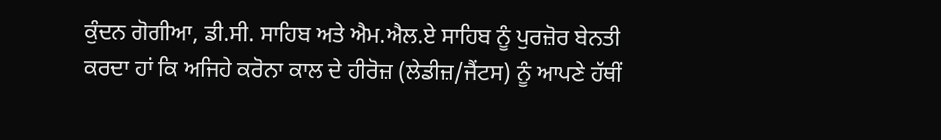ਕੁੰਦਨ ਗੋਗੀਆ, ਡੀ.ਸੀ. ਸਾਹਿਬ ਅਤੇ ਐਮ.ਐਲ.ਏ ਸਾਹਿਬ ਨੂੰ ਪੁਰਜ਼ੋਰ ਬੇਨਤੀ ਕਰਦਾ ਹਾਂ ਕਿ ਅਜਿਹੇ ਕਰੋਨਾ ਕਾਲ ਦੇ ਹੀਰੋਜ਼ (ਲੇਡੀਜ਼/ਜੈਂਟਸ) ਨੂੰ ਆਪਣੇ ਹੱਥੀਂ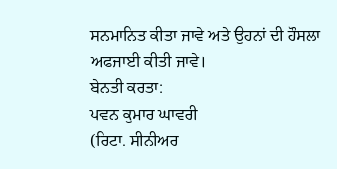ਸਨਮਾਨਿਤ ਕੀਤਾ ਜਾਵੇ ਅਤੇ ਉਹਨਾਂ ਦੀ ਹੌਸਲਾ ਅਫਜਾਈ ਕੀਤੀ ਜਾਵੇ।
ਬੇਨਤੀ ਕਰਤਾ:
ਪਵਨ ਕੁਮਾਰ ਘਾਵਰੀ
(ਰਿਟਾ. ਸੀਨੀਅਰ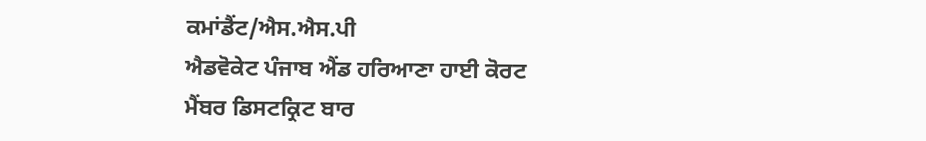ਕਮਾਂਡੈਂਟ/ਐਸ.ਐਸ.ਪੀ
ਐਡਵੋਕੇਟ ਪੰਜਾਬ ਐਂਡ ਹਰਿਆਣਾ ਹਾਈ ਕੋਰਟ
ਮੈਂਬਰ ਡਿਸਟਕ੍ਰਿਟ ਬਾਰ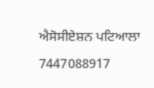ਐਸੋਸੀਏਸ਼ਨ ਪਟਿਆਲਾ
7447088917